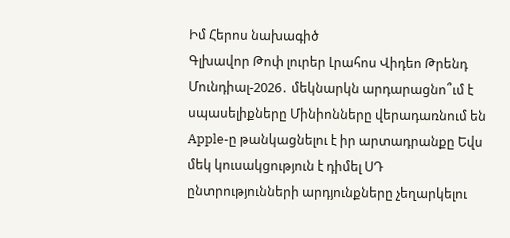Իմ Հերոս նախագիծ
Գլխավոր Թոփ լուրեր Լրահոս Վիդեո Թրենդ
Մունդիալ-2026․ մեկնարկն արդարացնո՞ւմ է սպասելիքները Մինիոնները վերադառնում են Apple-ը թանկացնելու է իր արտադրանքը Եվս մեկ կուսակցություն է դիմել ՍԴ ընտրությունների արդյունքները չեղարկելու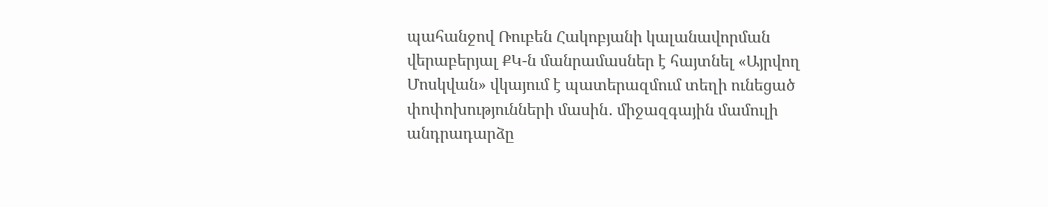պահանջով Ռուբեն Հակոբյանի կալանավորման վերաբերյալ ՔԿ-ն մանրամասներ է հայտնել «Այրվող Մոսկվան» վկայում է պատերազմում տեղի ունեցած փոփոխությունների մասին․ միջազգային մամուլի անդրադարձը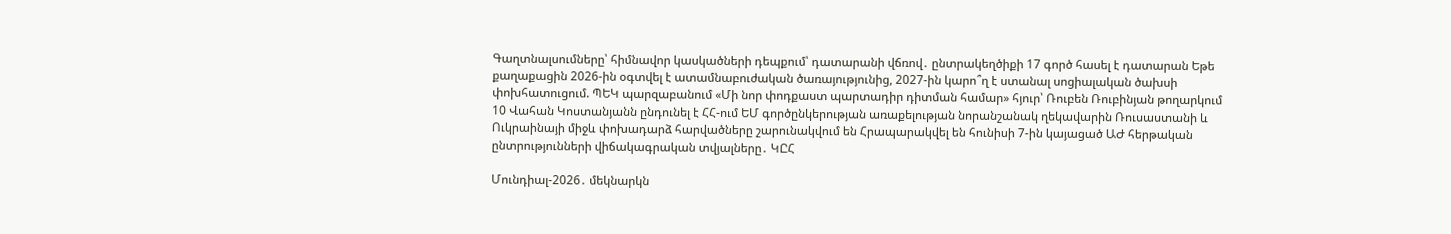Գաղտնալսումները՝ հիմնավոր կասկածների դեպքում՝ դատարանի վճռով․ ընտրակեղծիքի 17 գործ հասել է դատարան Եթե քաղաքացին 2026-ին օգտվել է ատամնաբուժական ծառայությունից, 2027-ին կարո՞ղ է ստանալ սոցիալական ծախսի փոխհատուցում. ՊԵԿ պարզաբանում «Մի նոր փոդքաստ պարտադիր դիտման համար» հյուր՝ Ռուբեն Ռուբինյան թողարկում 10 Վահան Կոստանյանն ընդունել է ՀՀ-ում ԵՄ գործընկերության առաքելության նորանշանակ ղեկավարին Ռուսաստանի և Ուկրաինայի միջև փոխադարձ հարվածները շարունակվում են Հրապարակվել են հունիսի 7-ին կայացած ԱԺ հերթական ընտրությունների վիճակագրական տվյալները․ ԿԸՀ

Մունդիալ-2026․ մեկնարկն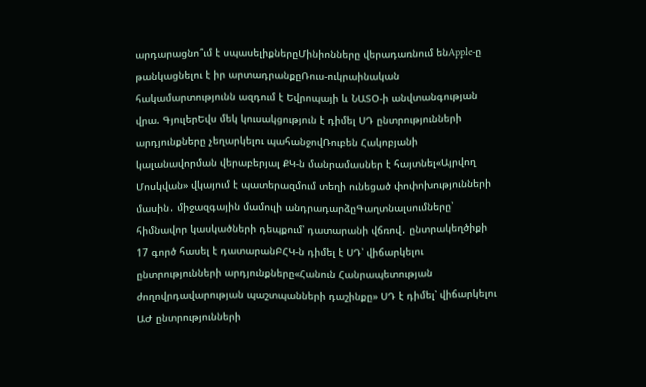արդարացնո՞ւմ է սպասելիքներըՄինիոնները վերադառնում ենApple-ը թանկացնելու է իր արտադրանքըՌուս-ուկրաինական հակամարտությունն ազդում է Եվրոպայի և ՆԱՏՕ-ի անվտանգության վրա. ԳյուլերԵվս մեկ կուսակցություն է դիմել ՍԴ ընտրությունների արդյունքները չեղարկելու պահանջովՌուբեն Հակոբյանի կալանավորման վերաբերյալ ՔԿ-ն մանրամասներ է հայտնել«Այրվող Մոսկվան» վկայում է պատերազմում տեղի ունեցած փոփոխությունների մասին․ միջազգային մամուլի անդրադարձըԳաղտնալսումները՝ հիմնավոր կասկածների դեպքում՝ դատարանի վճռով․ ընտրակեղծիքի 17 գործ հասել է դատարանԲՀԿ-ն դիմել է ՍԴ՝ վիճարկելու ընտրությունների արդյունքները«Հանուն Հանրապետության ժողովրդավարության պաշտպանների դաշինքը» ՍԴ է դիմել՝ վիճարկելու ԱԺ ընտրությունների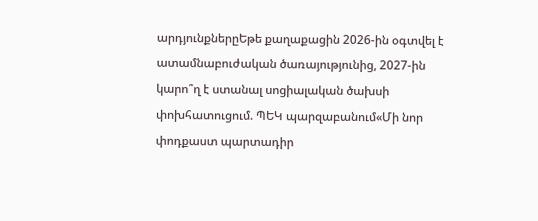արդյունքներըԵթե քաղաքացին 2026-ին օգտվել է ատամնաբուժական ծառայությունից, 2027-ին կարո՞ղ է ստանալ սոցիալական ծախսի փոխհատուցում. ՊԵԿ պարզաբանում«Մի նոր փոդքաստ պարտադիր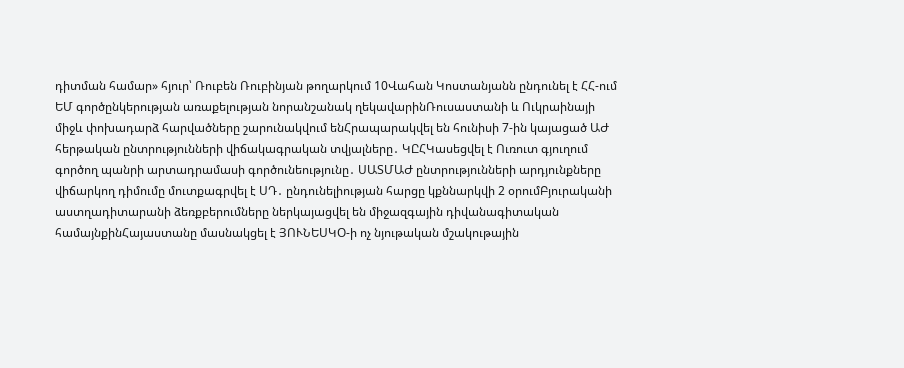դիտման համար» հյուր՝ Ռուբեն Ռուբինյան թողարկում 10Վահան Կոստանյանն ընդունել է ՀՀ-ում ԵՄ գործընկերության առաքելության նորանշանակ ղեկավարինՌուսաստանի և Ուկրաինայի միջև փոխադարձ հարվածները շարունակվում ենՀրապարակվել են հունիսի 7-ին կայացած ԱԺ հերթական ընտրությունների վիճակագրական տվյալները․ ԿԸՀԿասեցվել է Ուռուտ գյուղում գործող պանրի արտադրամասի գործունեությունը․ ՍԱՏՄԱԺ ընտրությունների արդյունքները վիճարկող դիմումը մուտքագրվել է ՍԴ․ ընդունելիության հարցը կքննարկվի 2 օրումԲյուրականի աստղադիտարանի ձեռքբերումները ներկայացվել են միջազգային դիվանագիտական համայնքինՀայաստանը մասնակցել է ՅՈՒՆԵՍԿՕ-ի ոչ նյութական մշակութային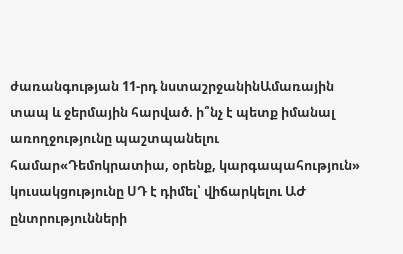ժառանգության 11-րդ նստաշրջանինԱմառային տապ և ջերմային հարված. ի՞նչ է պետք իմանալ առողջությունը պաշտպանելու համար«Դեմոկրատիա, օրենք, կարգապահություն» կուսակցությունը ՍԴ է դիմել՝ վիճարկելու ԱԺ ընտրությունների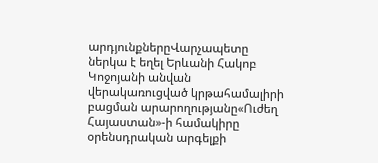արդյունքներըՎարչապետը ներկա է եղել Երևանի Հակոբ Կոջոյանի անվան վերակառուցված կրթահամալիրի բացման արարողությանը«Ուժեղ Հայաստան»-ի համակիրը օրենսդրական արգելքի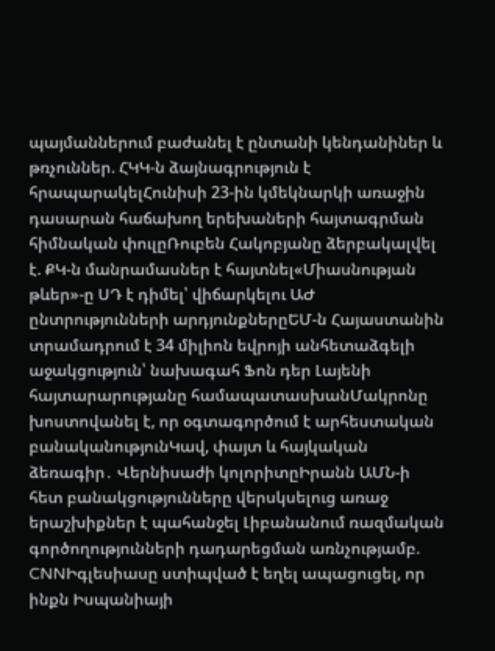պայմաններում բաժանել է ընտանի կենդանիներ և թռչուններ. ՀԿԿ-ն ձայնագրություն է հրապարակելՀունիսի 23-ին կմեկնարկի առաջին դասարան հաճախող երեխաների հայտագրման հիմնական փուլըՌուբեն Հակոբյանը ձերբակալվել է. ՔԿ-ն մանրամասներ է հայտնել«Միասնության թևեր»-ը ՍԴ է դիմել՝ վիճարկելու ԱԺ ընտրությունների արդյունքներըԵՄ-ն Հայաստանին տրամադրում է 34 միլիոն եվրոյի անհետաձգելի աջակցություն՝ նախագահ Ֆոն դեր Լայենի հայտարարությանը համապատասխանՄակրոնը խոստովանել է, որ օգտագործում է արհեստական բանականությունԿավ, փայտ և հայկական ձեռագիր․ Վերնիսաժի կոլորիտըԻրանն ԱՄՆ-ի հետ բանակցությունները վերսկսելուց առաջ երաշխիքներ է պահանջել Լիբանանում ռազմական գործողությունների դադարեցման առնչությամբ. CNNԻգլեսիասը ստիպված է եղել ապացուցել, որ ինքն Իսպանիայի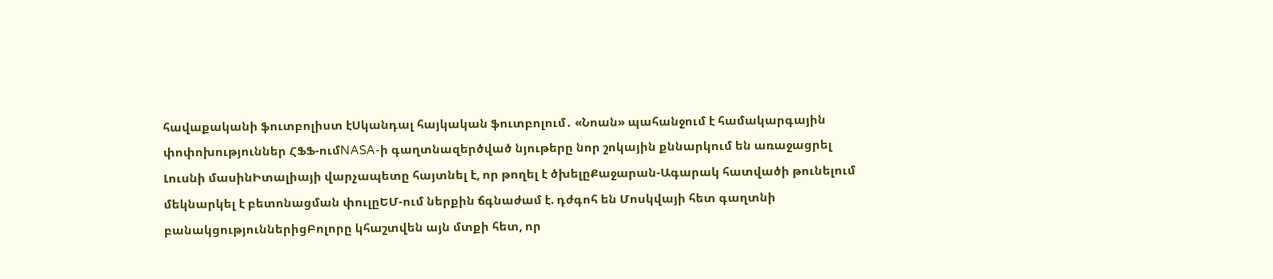հավաքականի ֆուտբոլիստ էՍկանդալ հայկական ֆուտբոլում․ «Նոան» պահանջում է համակարգային փոփոխություններ ՀՖՖ-ումNASA-ի գաղտնազերծված նյութերը նոր շոկային քննարկում են առաջացրել Լուսնի մասինԻտալիայի վարչապետը հայտնել է, որ թողել է ծխելըՔաջարան-Ագարակ հատվածի թունելում մեկնարկել է բետոնացման փուլըԵՄ-ում ներքին ճգնաժամ է. դժգոհ են Մոսկվայի հետ գաղտնի բանակցություններիցԲոլորը կհաշտվեն այն մտքի հետ, որ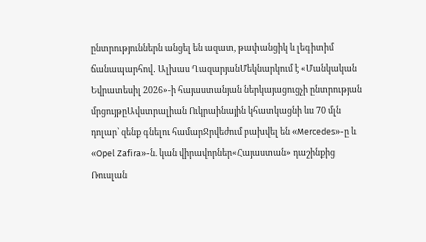ընտրություններն անցել են ազատ, թափանցիկ և լեգիտիմ ճանապարհով․ Ալխաս ՂազարյանՄեկնարկում է «Մանկական Եվրատեսիլ 2026»-ի հայաստանյան ներկայացուցչի ընտրության մրցույթըԱվստրալիան Ուկրաինային կհատկացնի ևս 70 մլն դոլար՝ զենք գնելու համարՋրվեժում բախվել են «Mercedes»-ը և «Opel Zafira»-ն. կան վիրավորներ«Հայաստան» դաշինքից Ռուսլան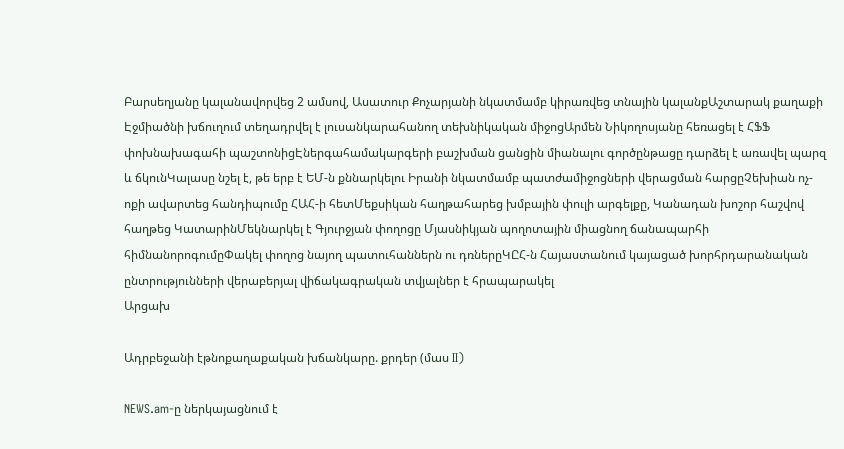Բարսեղյանը կալանավորվեց 2 ամսով, Ասատուր Քոչարյանի նկատմամբ կիրառվեց տնային կալանքԱշտարակ քաղաքի Էջմիածնի խճուղում տեղադրվել է լուսանկարահանող տեխնիկական միջոցԱրմեն Նիկողոսյանը հեռացել է ՀՖՖ փոխնախագահի պաշտոնիցԷներգահամակարգերի բաշխման ցանցին միանալու գործընթացը դարձել է առավել պարզ և ճկունԿալասը նշել է, թե երբ է ԵՄ-ն քննարկելու Իրանի նկատմամբ պատժամիջոցների վերացման հարցըՉեխիան ոչ-ոքի ավարտեց հանդիպումը ՀԱՀ-ի հետՄեքսիկան հաղթահարեց խմբային փուլի արգելքը, Կանադան խոշոր հաշվով հաղթեց ԿատարինՄեկնարկել է Գյուրջյան փողոցը Մյասնիկյան պողոտային միացնող ճանապարհի հիմնանորոգումըՓակել փողոց նայող պատուհաններն ու դռներըԿԸՀ-ն Հայաստանում կայացած խորհրդարանական ընտրությունների վերաբերյալ վիճակագրական տվյալներ է հրապարակել
Արցախ

Ադրբեջանի էթնոքաղաքական խճանկարը. քրդեր (մաս II)

NEWS.am-ը ներկայացնում է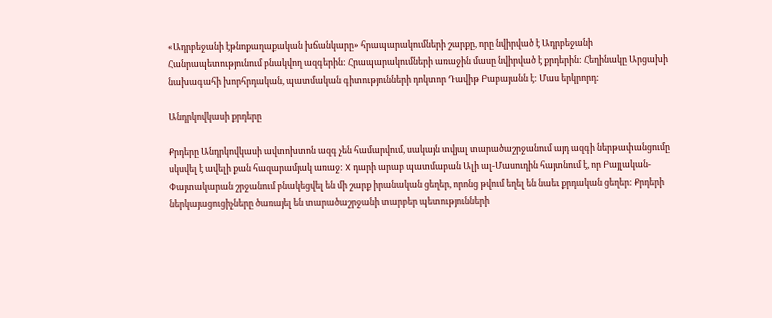«Ադրբեջանի էթնոքաղաքական խճանկարը» հրապարակումների շարքը, որը նվիրված է Ադրբեջանի Հանրապետությունում բնակվող ազգերին: Հրապարակումների առաջին մասը նվիրված է քրդերին: Հեղինակը Արցախի նախագահի խորհրդական, պատմական գիտությունների դոկտոր Դավիթ Բաբայանն է: Մաս երկրորդ:

Անդրկովկասի քրդերը

Քրդերը Անդրկովկասի ավտոխտոն ազգ չեն համարվում, սակայն տվյալ տարածաշրջանում այդ ազգի ներթափանցումը սկսվել է ավելի քան հազարամյակ առաջ: X դարի արաբ պատմաբան Ալի ալ-Մասուդին հայտնում է, որ Բայլական-Փայտակարան շրջանում բնակեցվել են մի շարք իրանական ցեղեր, որոնց թվում եղել են նաեւ քրդական ցեղեր: Քրդերի ներկայացուցիչները ծառայել են տարածաշրջանի տարբեր պետությունների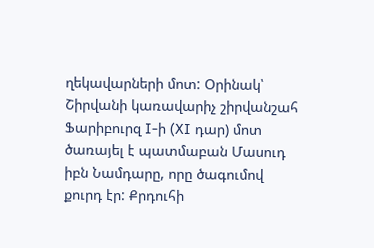ղեկավարների մոտ: Օրինակ՝ Շիրվանի կառավարիչ շիրվանշահ Ֆարիբուրզ I-ի (XI դար) մոտ ծառայել է պատմաբան Մասուդ իբն Նամդարը, որը ծագումով քուրդ էր: Քրդուհի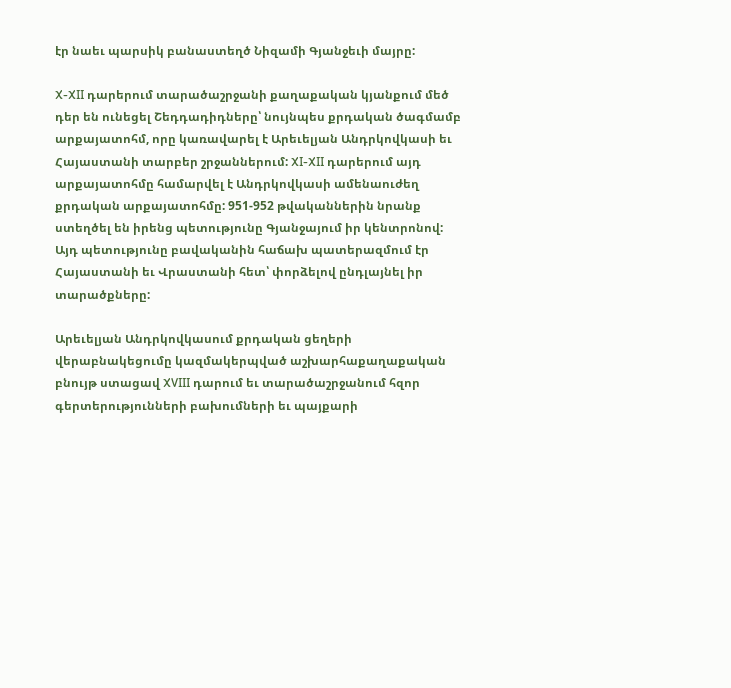էր նաեւ պարսիկ բանաստեղծ Նիզամի Գյանջեւի մայրը:

X-XII դարերում տարածաշրջանի քաղաքական կյանքում մեծ դեր են ունեցել Շեդդադիդները՝ նույնպես քրդական ծագմամբ արքայատոհմ, որը կառավարել է Արեւելյան Անդրկովկասի եւ Հայաստանի տարբեր շրջաններում: XI-XII դարերում այդ արքայատոհմը համարվել է Անդրկովկասի ամենաուժեղ քրդական արքայատոհմը: 951-952 թվականներին նրանք ստեղծել են իրենց պետությունը Գյանջայում իր կենտրոնով: Այդ պետությունը բավականին հաճախ պատերազմում էր Հայաստանի եւ Վրաստանի հետ՝ փորձելով ընդլայնել իր տարածքները:

Արեւելյան Անդրկովկասում քրդական ցեղերի վերաբնակեցումը կազմակերպված աշխարհաքաղաքական բնույթ ստացավ XVIII դարում եւ տարածաշրջանում հզոր գերտերությունների բախումների եւ պայքարի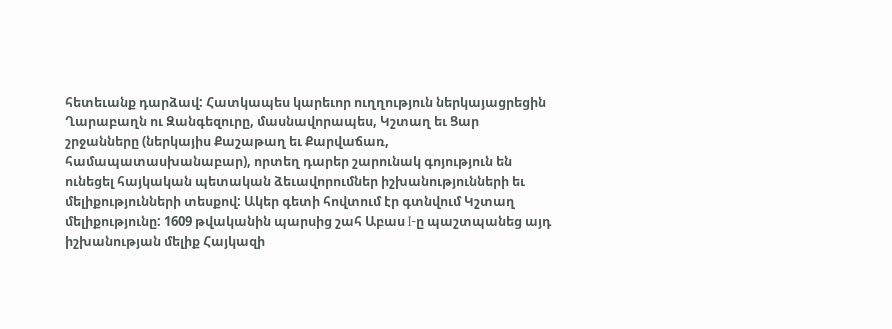հետեւանք դարձավ: Հատկապես կարեւոր ուղղություն ներկայացրեցին Ղարաբաղն ու Զանգեզուրը, մասնավորապես, Կշտաղ եւ Ցար շրջանները (ներկայիս Քաշաթաղ եւ Քարվաճառ, համապատասխանաբար), որտեղ դարեր շարունակ գոյություն են ունեցել հայկական պետական ձեւավորումներ իշխանությունների եւ մելիքությունների տեսքով: Ակեր գետի հովտում էր գտնվում Կշտաղ մելիքությունը: 1609 թվականին պարսից շահ Աբաս I-ը պաշտպանեց այդ իշխանության մելիք Հայկազի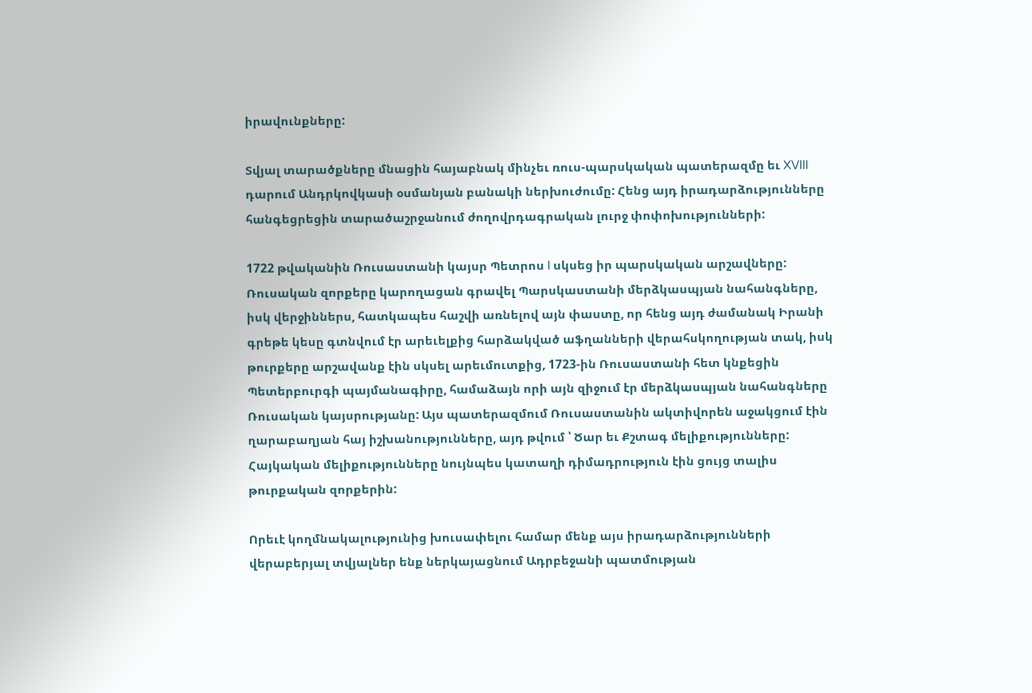իրավունքները:

Տվյալ տարածքները մնացին հայաբնակ մինչեւ ռուս-պարսկական պատերազմը եւ XVIII դարում Անդրկովկասի օսմանյան բանակի ներխուժումը: Հենց այդ իրադարձությունները հանգեցրեցին տարածաշրջանում ժողովրդագրական լուրջ փոփոխությունների:

1722 թվականին Ռուսաստանի կայսր Պետրոս I սկսեց իր պարսկական արշավները: Ռուսական զորքերը կարողացան գրավել Պարսկաստանի մերձկասպյան նահանգները, իսկ վերջիններս, հատկապես հաշվի առնելով այն փաստը, որ հենց այդ ժամանակ Իրանի գրեթե կեսը գտնվում էր արեւելքից հարձակված աֆղանների վերահսկողության տակ, իսկ թուրքերը արշավանք էին սկսել արեւմուտքից, 1723-ին Ռուսաստանի հետ կնքեցին Պետերբուրգի պայմանագիրը, համաձայն որի այն զիջում էր մերձկասպյան նահանգները Ռուսական կայսրությանը: Այս պատերազմում Ռուսաստանին ակտիվորեն աջակցում էին ղարաբաղյան հայ իշխանությունները, այդ թվում ՝ Ծար եւ Քշտագ մելիքությունները: Հայկական մելիքությունները նույնպես կատաղի դիմադրություն էին ցույց տալիս թուրքական զորքերին:

Որեւէ կողմնակալությունից խուսափելու համար մենք այս իրադարձությունների վերաբերյալ տվյալներ ենք ներկայացնում Ադրբեջանի պատմության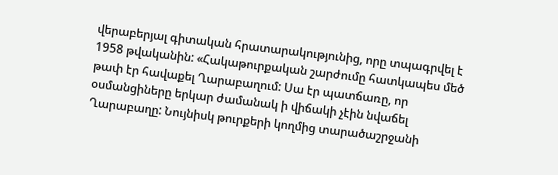վերաբերյալ գիտական հրատարակությունից, որը տպագրվել է 1958 թվականին: «Հակաթուրքական շարժումը հատկապես մեծ թափ էր հավաքել Ղարաբաղում: Սա էր պատճառը, որ օսմանցիները երկար ժամանակ ի վիճակի չէին նվաճել Ղարաբաղը: Նույնիսկ թուրքերի կողմից տարածաշրջանի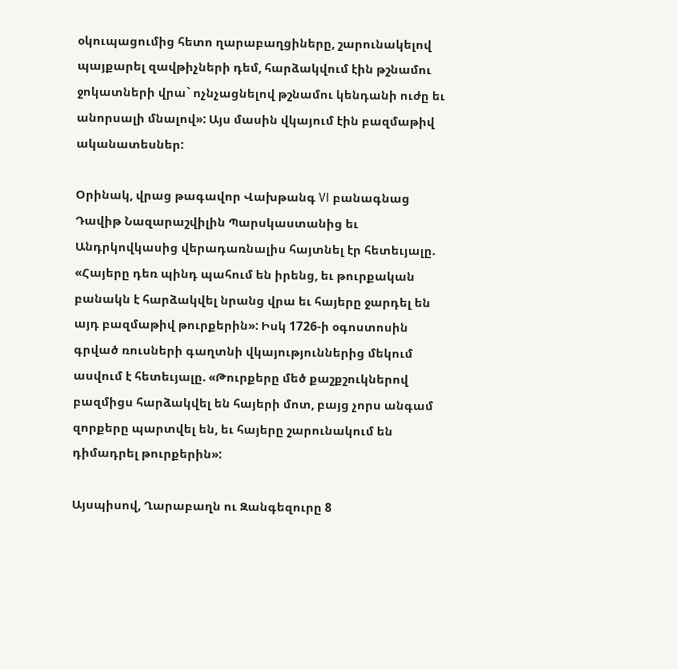օկուպացումից հետո ղարաբաղցիները, շարունակելով պայքարել զավթիչների դեմ, հարձակվում էին թշնամու ջոկատների վրա` ոչնչացնելով թշնամու կենդանի ուժը եւ անորսալի մնալով»: Այս մասին վկայում էին բազմաթիվ ականատեսներ:

Օրինակ, վրաց թագավոր Վախթանգ VI բանագնաց Դավիթ Նազարաշվիլին Պարսկաստանից եւ Անդրկովկասից վերադառնալիս հայտնել էր հետեւյալը. «Հայերը դեռ պինդ պահում են իրենց, եւ թուրքական բանակն է հարձակվել նրանց վրա եւ հայերը ջարդել են այդ բազմաթիվ թուրքերին»: Իսկ 1726-ի օգոստոսին գրված ռուսների գաղտնի վկայություններից մեկում ասվում է հետեւյալը. «Թուրքերը մեծ քաշքշուկներով բազմիցս հարձակվել են հայերի մոտ, բայց չորս անգամ զորքերը պարտվել են, եւ հայերը շարունակում են դիմադրել թուրքերին»:

Այսպիսով, Ղարաբաղն ու Զանգեզուրը 8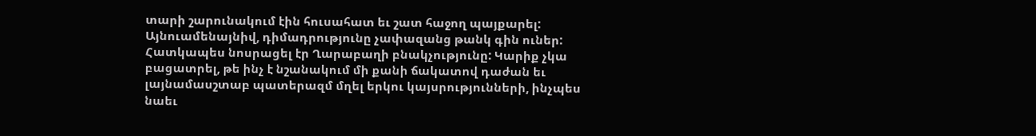տարի շարունակում էին հուսահատ եւ շատ հաջող պայքարել: Այնուամենայնիվ, դիմադրությունը չափազանց թանկ գին ուներ: Հատկապես նոսրացել էր Ղարաբաղի բնակչությունը: Կարիք չկա բացատրել, թե ինչ է նշանակում մի քանի ճակատով դաժան եւ լայնամասշտաբ պատերազմ մղել երկու կայսրությունների, ինչպես նաեւ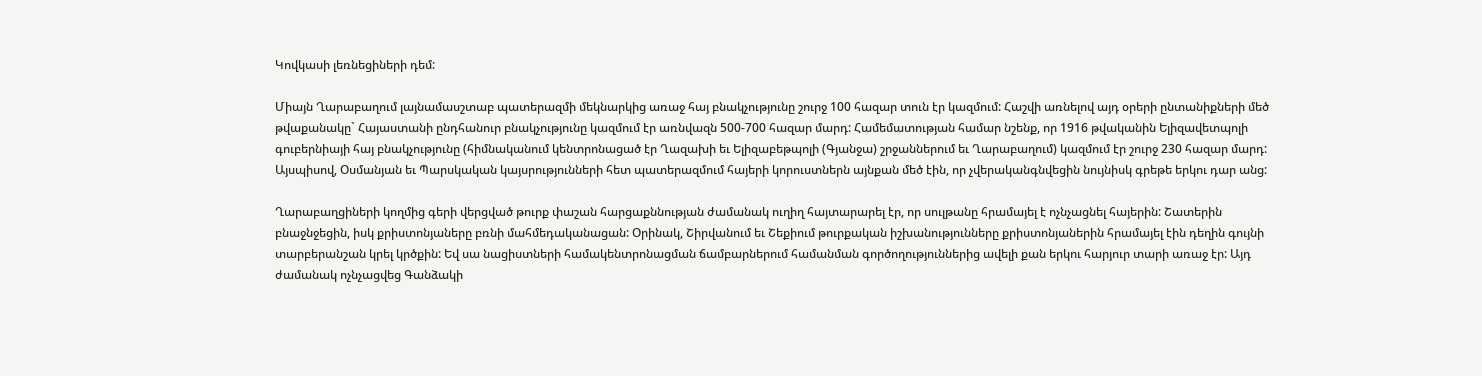Կովկասի լեռնեցիների դեմ:

Միայն Ղարաբաղում լայնամասշտաբ պատերազմի մեկնարկից առաջ հայ բնակչությունը շուրջ 100 հազար տուն էր կազմում: Հաշվի առնելով այդ օրերի ընտանիքների մեծ թվաքանակը` Հայաստանի ընդհանուր բնակչությունը կազմում էր առնվազն 500-700 հազար մարդ: Համեմատության համար նշենք, որ 1916 թվականին Ելիզավետպոլի գուբերնիայի հայ բնակչությունը (հիմնականում կենտրոնացած էր Ղազախի եւ Ելիզաբեթպոլի (Գյանջա) շրջաններում եւ Ղարաբաղում) կազմում էր շուրջ 230 հազար մարդ: Այսպիսով, Օսմանյան եւ Պարսկական կայսրությունների հետ պատերազմում հայերի կորուստներն այնքան մեծ էին, որ չվերականգնվեցին նույնիսկ գրեթե երկու դար անց:

Ղարաբաղցիների կողմից գերի վերցված թուրք փաշան հարցաքննության ժամանակ ուղիղ հայտարարել էր, որ սուլթանը հրամայել է ոչնչացնել հայերին: Շատերին բնաջնջեցին, իսկ քրիստոնյաները բռնի մահմեդականացան: Օրինակ, Շիրվանում եւ Շեքիում թուրքական իշխանությունները քրիստոնյաներին հրամայել էին դեղին գույնի տարբերանշան կրել կրծքին: Եվ սա նացիստների համակենտրոնացման ճամբարներում համանման գործողություններից ավելի քան երկու հարյուր տարի առաջ էր: Այդ ժամանակ ոչնչացվեց Գանձակի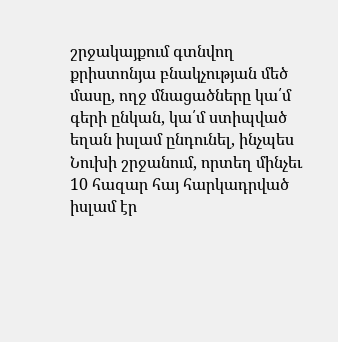շրջակայքում գտնվող քրիստոնյա բնակչության մեծ մասը, ողջ մնացածները կա՛մ գերի ընկան, կա՛մ ստիպված եղան իսլամ ընդունել, ինչպես Նուխի շրջանում, որտեղ մինչեւ 10 հազար հայ հարկադրված իսլամ էր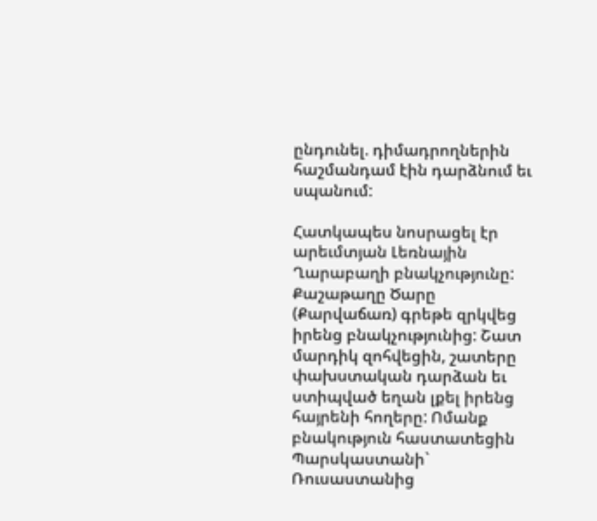ընդունել. դիմադրողներին հաշմանդամ էին դարձնում եւ սպանում:

Հատկապես նոսրացել էր արեւմտյան Լեռնային Ղարաբաղի բնակչությունը: Քաշաթաղը Ծարը (Քարվաճառ) գրեթե զրկվեց իրենց բնակչությունից: Շատ մարդիկ զոհվեցին, շատերը փախստական դարձան եւ ստիպված եղան լքել իրենց հայրենի հողերը: Ոմանք բնակություն հաստատեցին Պարսկաստանի` Ռուսաստանից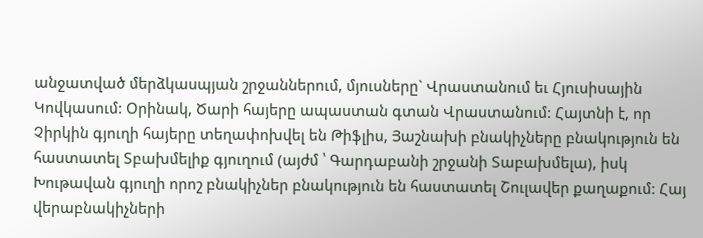անջատված մերձկասպյան շրջաններում, մյուսները` Վրաստանում եւ Հյուսիսային Կովկասում: Օրինակ, Ծարի հայերը ապաստան գտան Վրաստանում: Հայտնի է, որ Չիրկին գյուղի հայերը տեղափոխվել են Թիֆլիս, Յաշնախի բնակիչները բնակություն են հաստատել Տբախմելիք գյուղում (այժմ ՝ Գարդաբանի շրջանի Տաբախմելա), իսկ Խութավան գյուղի որոշ բնակիչներ բնակություն են հաստատել Շուլավեր քաղաքում: Հայ վերաբնակիչների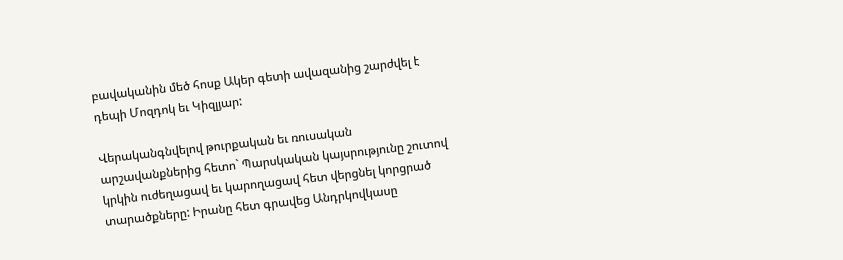բավականին մեծ հոսք Ակեր գետի ավազանից շարժվել է դեպի Մոզդոկ եւ Կիզլյար:

Վերականգնվելով թուրքական եւ ռուսական արշավանքներից հետո` Պարսկական կայսրությունը շուտով կրկին ուժեղացավ եւ կարողացավ հետ վերցնել կորցրած տարածքները: Իրանը հետ գրավեց Անդրկովկասը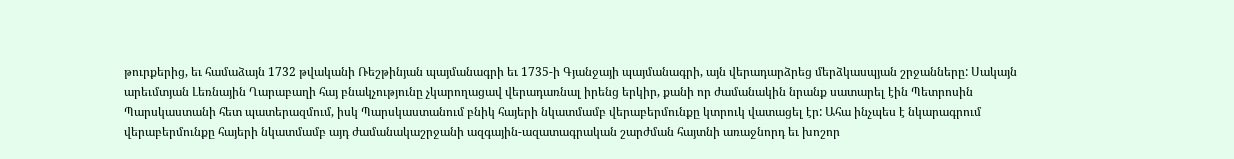թուրքերից, եւ համաձայն 1732 թվականի Ռեշթինյան պայմանագրի եւ 1735-ի Գյանջայի պայմանագրի, այն վերադարձրեց մերձկասպյան շրջանները: Սակայն արեւմտյան Լեռնային Ղարաբաղի հայ բնակչությունը չկարողացավ վերադառնալ իրենց երկիր, քանի որ ժամանակին նրանք սատարել էին Պետրոսին Պարսկաստանի հետ պատերազմում, իսկ Պարսկաստանում բնիկ հայերի նկատմամբ վերաբերմունքը կտրուկ վատացել էր: Ահա ինչպես է նկարագրում վերաբերմունքը հայերի նկատմամբ այդ ժամանակաշրջանի ազգային-ազատագրական շարժման հայտնի առաջնորդ եւ խոշոր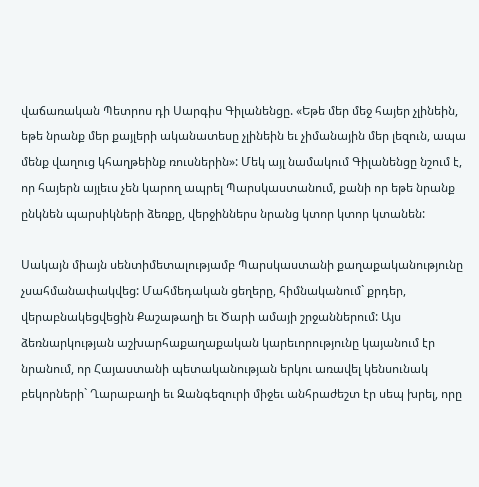վաճառական Պետրոս դի Սարգիս Գիլանենցը. «Եթե մեր մեջ հայեր չլինեին, եթե նրանք մեր քայլերի ականատեսը չլինեին եւ չիմանային մեր լեզուն, ապա մենք վաղուց կհաղթեինք ռուսներին»: Մեկ այլ նամակում Գիլանենցը նշում է, որ հայերն այլեւս չեն կարող ապրել Պարսկաստանում, քանի որ եթե նրանք ընկնեն պարսիկների ձեռքը, վերջիններս նրանց կտոր կտոր կտանեն:

Սակայն միայն սենտիմետալությամբ Պարսկաստանի քաղաքականությունը չսահմանափակվեց: Մահմեդական ցեղերը, հիմնականում` քրդեր, վերաբնակեցվեցին Քաշաթաղի եւ Ծարի ամայի շրջաններում: Այս ձեռնարկության աշխարհաքաղաքական կարեւորությունը կայանում էր նրանում, որ Հայաստանի պետականության երկու առավել կենսունակ բեկորների` Ղարաբաղի եւ Զանգեզուրի միջեւ անհրաժեշտ էր սեպ խրել, որը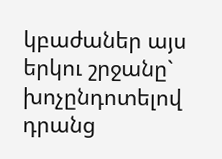կբաժաներ այս երկու շրջանը` խոչընդոտելով դրանց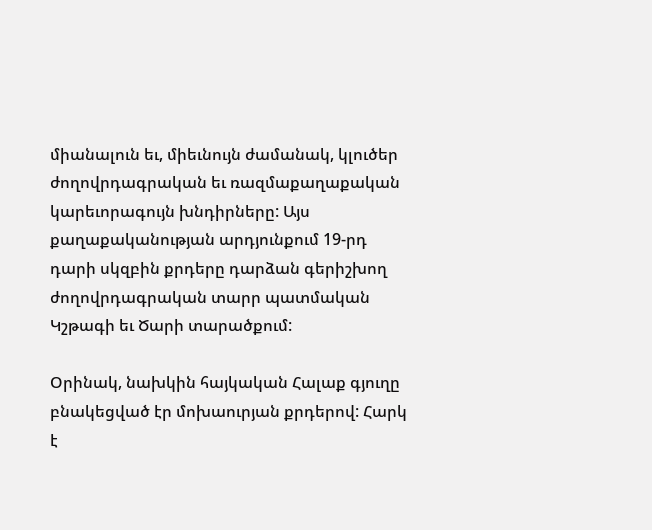միանալուն եւ, միեւնույն ժամանակ, կլուծեր ժողովրդագրական եւ ռազմաքաղաքական կարեւորագույն խնդիրները: Այս քաղաքականության արդյունքում 19-րդ դարի սկզբին քրդերը դարձան գերիշխող ժողովրդագրական տարր պատմական Կշթագի եւ Ծարի տարածքում:

Օրինակ, նախկին հայկական Հալաք գյուղը բնակեցված էր մոխաուրյան քրդերով: Հարկ է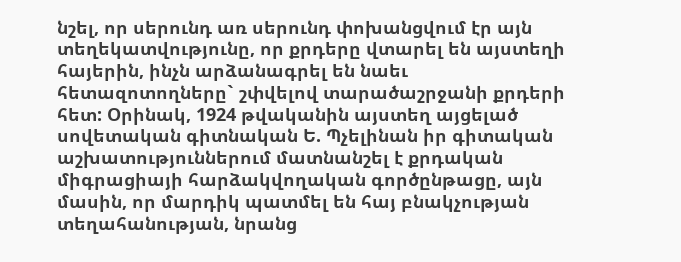նշել, որ սերունդ առ սերունդ փոխանցվում էր այն տեղեկատվությունը, որ քրդերը վտարել են այստեղի հայերին, ինչն արձանագրել են նաեւ հետազոտողները` շփվելով տարածաշրջանի քրդերի հետ: Օրինակ, 1924 թվականին այստեղ այցելած սովետական գիտնական Ե. Պչելինան իր գիտական աշխատություններում մատնանշել է քրդական միգրացիայի հարձակվողական գործընթացը, այն մասին, որ մարդիկ պատմել են հայ բնակչության տեղահանության, նրանց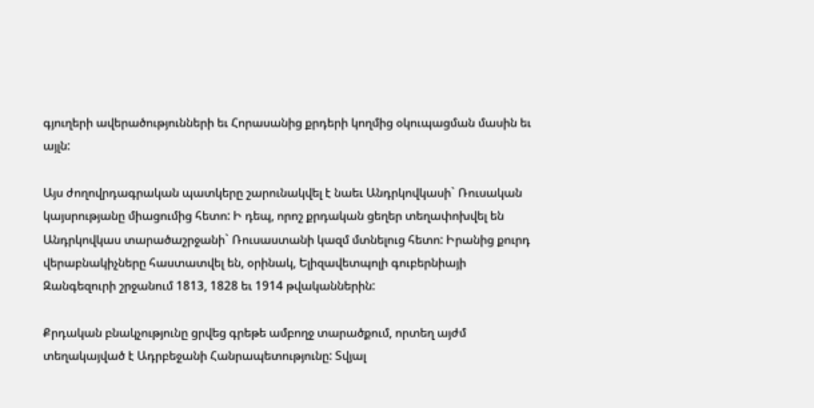գյուղերի ավերածությունների եւ Հորասանից քրդերի կողմից օկուպացման մասին եւ այլն:

Այս ժողովրդագրական պատկերը շարունակվել է նաեւ Անդրկովկասի` Ռուսական կայսրությանը միացումից հետո: Ի դեպ, որոշ քրդական ցեղեր տեղափոխվել են Անդրկովկաս տարածաշրջանի` Ռուսաստանի կազմ մտնելուց հետո: Իրանից քուրդ վերաբնակիչները հաստատվել են, օրինակ, Ելիզավետպոլի գուբերնիայի Զանգեզուրի շրջանում 1813, 1828 եւ 1914 թվականներին:

Քրդական բնակչությունը ցրվեց գրեթե ամբողջ տարածքում, որտեղ այժմ տեղակայված է Ադրբեջանի Հանրապետությունը: Տվյալ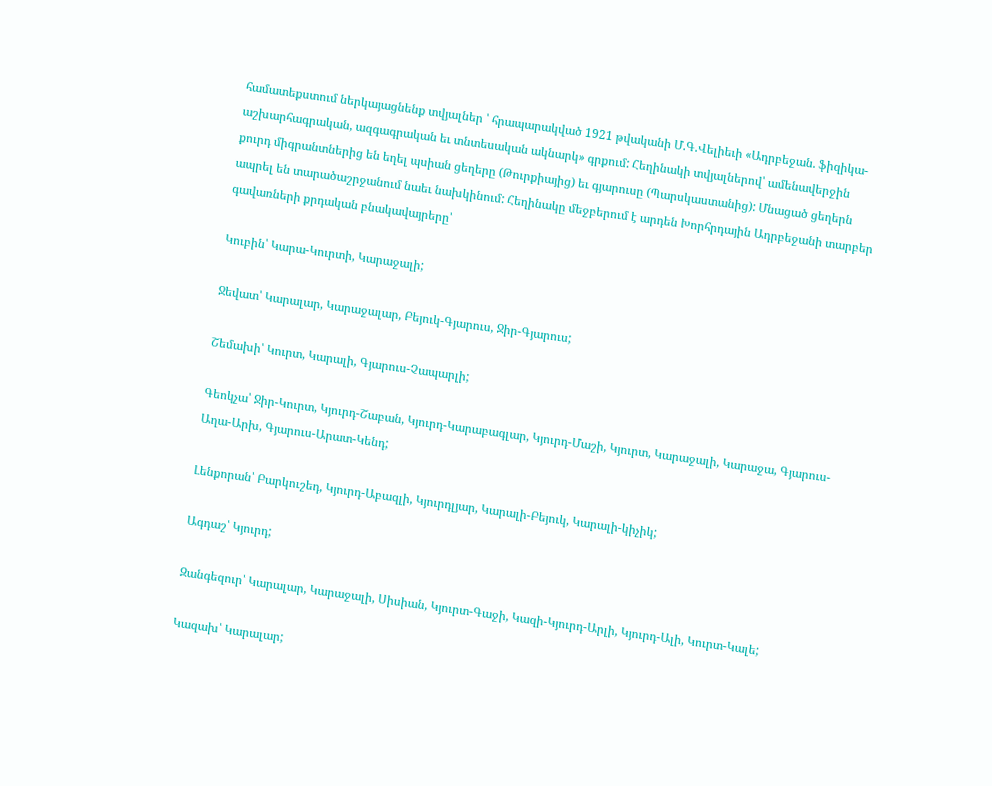համատեքստում ներկայացնենք տվյալներ ՝ հրապարակված 1921 թվականի Մ.Գ.Վելիեւի «Ադրբեջան. ֆիզիկա-աշխարհագրական, ազգագրական եւ տնտեսական ակնարկ» գրքում: Հեղինակի տվյալներով՝ ամենավերջին քուրդ միգրանտներից են եղել պսիան ցեղերը (Թուրքիայից) եւ գյարուսը (Պարսկաստանից): Մնացած ցեղերն ապրել են տարածաշրջանում նաեւ նախկինում: Հեղինակը մեջբերում է արդեն Խորհրդային Ադրբեջանի տարբեր գավառների քրդական բնակավայրերը՝

Կուբին՝ Կարա-Կուրտի, Կարաջալի;

Ջեվատ՝ Կարալար, Կարաջալար, Բեյուկ-Գյարուս, Ջիր-Գյարուս;

Շեմախի՝ Կուրտ, Կարալի, Գյարուս-Չապարլի;

Գեոկչա՝ Ջիր-Կուրտ, Կյուրդ-Շաբան, Կյուրդ-Կարաբագլար, Կյուրդ-Մաշի, Կյուրտ, Կարաջալի, Կարաջա, Գյարուս-Աղա-Արխ, Գյարուս-Արատ-Կենդ;

Լենքորան՝ Բարկուշեդ, Կյուրդ-Աբազլի, Կյուրդլյար, Կարալի-Բեյուկ, Կարալի-կիչիկ;

Ագդաշ՝ Կյուրդ;

Զանգեզուր՝ Կարալար, Կարաջալի, Սիսիան, Կյուրտ-Գաջի, Կազի-Կյուրդ-Արլի, Կյուրդ-Ալի, Կուրտ-Կալե;

Կազախ՝ Կարալար;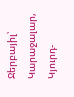Ջերբայիլ՝ Կարաջալար, Կյուրդ-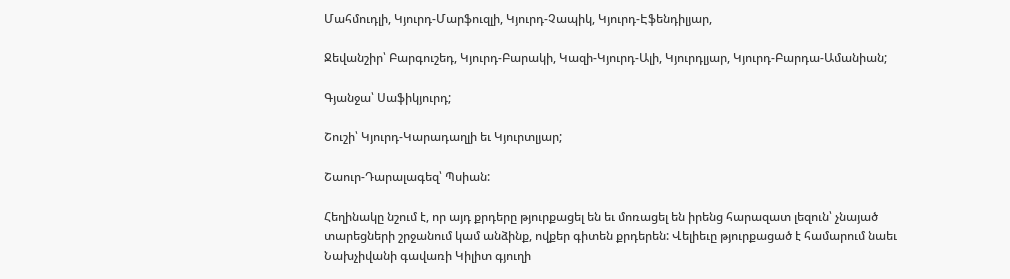Մահմուդլի, Կյուրդ-Մարֆուզլի, Կյուրդ-Չապիկ, Կյուրդ-Էֆենդիլյար,

Ջեվանշիր՝ Բարգուշեդ, Կյուրդ-Բարակի, Կազի-Կյուրդ-Ալի, Կյուրդլյար, Կյուրդ-Բարդա-Ամանիան;

Գյանջա՝ Սաֆիկյուրդ;

Շուշի՝ Կյուրդ-Կարադաղլի եւ Կյուրտլյար;

Շաուր-Դարալագեզ՝ Պսիան:

Հեղինակը նշում է, որ այդ քրդերը թյուրքացել են եւ մոռացել են իրենց հարազատ լեզուն՝ չնայած տարեցների շրջանում կամ անձինք, ովքեր գիտեն քրդերեն: Վելիեւը թյուրքացած է համարում նաեւ Նախչիվանի գավառի Կիլիտ գյուղի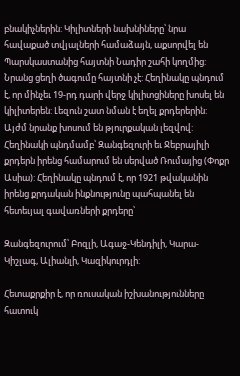բնակիչներին: Կիլիտների նախնիները՝ նրա հավաքած տվյալների համաձայն, աքսորվել են Պարսկաստանից հայտնի Նադիր շահի կողմից: Նրանց ցեղի ծագումը հայտնի չէ: Հեղինակը պնդում է, որ մինչեւ 19-րդ դարի վերջ կիլիտցիները խոսել են կիլիտերեն: Լեզուն շատ նման է եղել քրդերերին: Այժմ նրանք խոսում են թյուրքական լեզվով: Հեղինակի պնդմամբ՝ Զանգեզուրի եւ Ջեբրայիլի քրդերն իրենց համարում են սերված Ռումայից (Փոքր Ասիա): Հեղինակը պնդում է, որ 1921 թվականին իրենց քրդական ինքնությունը պահպանել են հետեւյալ գավառների քրդերը՝

Զանգեզուրում՝ Բոզլի, Ագաջ-Կենդիլի, Կարա-Կիշլագ, Ալիանլի, Կազիկուրդլի:

Հետաքրքիր է, որ ռուսական իշխանությունները հատուկ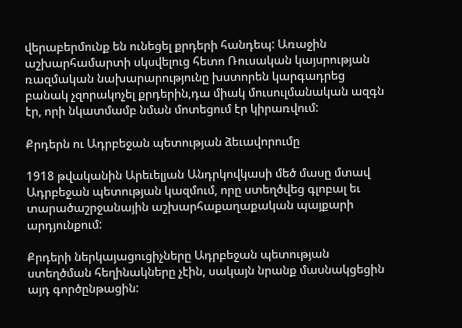վերաբերմունք են ունեցել քրդերի հանդեպ: Առաջին աշխարհամարտի սկսվելուց հետո Ռուսական կայսրության ռազմական նախարարությունը խստորեն կարգադրեց բանակ չզորակոչել քրդերին,դա միակ մուսուլմանական ազգն էր, որի նկատմամբ նման մոտեցում էր կիրառվում:

Քրդերն ու Ադրբեջան պետության ձեւավորումը

1918 թվականին Արեւելյան Անդրկովկասի մեծ մասը մտավ Ադրբեջան պետության կազմում, որը ստեղծվեց գլոբալ եւ տարածաշրջանային աշխարհաքաղաքական պայքարի արդյունքում:

Քրդերի ներկայացուցիչները Ադրբեջան պետության ստեղծման հեղինակները չէին, սակայն նրանք մասնակցեցին այդ գործընթացին: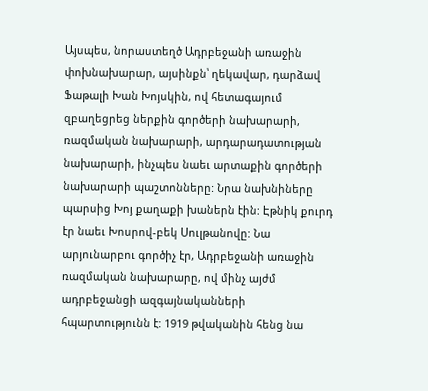Այսպես, նորաստեղծ Ադրբեջանի առաջին փոխնախարար, այսինքն՝ ղեկավար, դարձավ Ֆաթալի Խան Խոյսկին, ով հետագայում զբաղեցրեց ներքին գործերի նախարարի, ռազմական նախարարի, արդարադատության նախարարի, ինչպես նաեւ արտաքին գործերի նախարարի պաշտոնները: Նրա նախնիները պարսից Խոյ քաղաքի խաներն էին: Էթնիկ քուրդ էր նաեւ Խոսրով-բեկ Սուլթանովը: Նա արյունարբու գործիչ էր, Ադրբեջանի առաջին ռազմական նախարարը, ով մինչ այժմ ադրբեջանցի ազգայնականների հպարտությունն է: 1919 թվականին հենց նա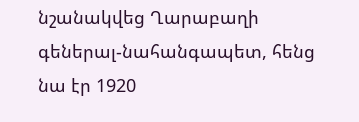նշանակվեց Ղարաբաղի գեներալ-նահանգապետ, հենց նա էր 1920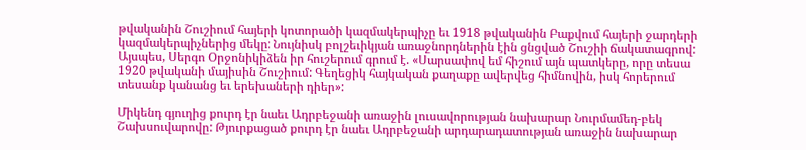թվականին Շուշիում հայերի կոտորածի կազմակերպիչը եւ 1918 թվականին Բաքվում հայերի ջարդերի կազմակերպիչներից մեկը: Նույնիսկ բոլշեւիկյան առաջնորդներին էին ցնցված Շուշիի ճակատագրով: Այսպես, Սերգո Օրջոնիկիձեն իր հուշերում գրում է. «Սարսափով եմ հիշում այն պատկերը, որը տեսա 1920 թվականի մայիսին Շուշիում: Գեղեցիկ հայկական քաղաքը ավերվեց հիմնովին, իսկ հորերում տեսանք կանանց եւ երեխաների դիեր»:

Միկենդ գյուղից քուրդ էր նաեւ Ադրբեջանի առաջին լուսավորության նախարար Նուրմամեդ-բեկ Շախսուվարովը: Թյուրքացած քուրդ էր նաեւ Ադրբեջանի արդարադատության առաջին նախարար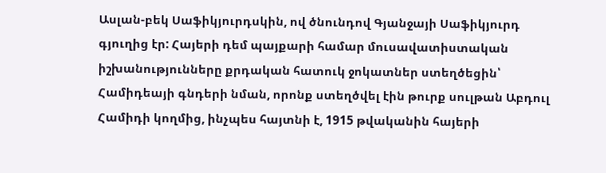Ասլան-բեկ Սաֆիկյուրդսկին, ով ծնունդով Գյանջայի Սաֆիկյուրդ գյուղից էր: Հայերի դեմ պայքարի համար մուսավատիստական իշխանությունները քրդական հատուկ ջոկատներ ստեղծեցին՝ Համիդեայի գնդերի նման, որոնք ստեղծվել էին թուրք սուլթան Աբդուլ Համիդի կողմից, ինչպես հայտնի է, 1915 թվականին հայերի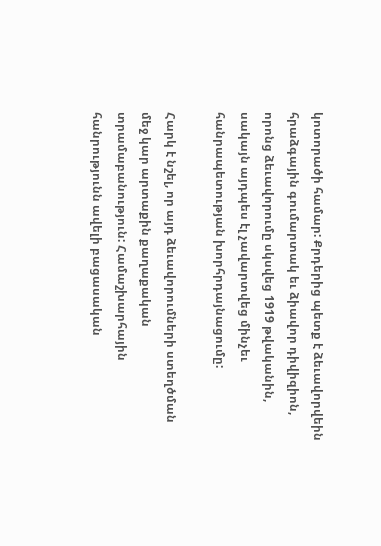կոտորածի համար: Քրդերից պետք է ձեւավորվեին հրաձգային գումարտակ եւ ձիավոր դիվիզիոն, որոնց ձեւավորումը սկսվեց 1919 թվականին, սակայն այդպես էլ չավարտվեց մինչեւ հանրապետության խորհրդայնացումը:

Հարկ է նշել, որ այդ ձեւավորումների ստեղծման մեջ կար արտաքին քաղաքական տրամաբանություն: Համաշխարհային հանրությունն ավելի բացասական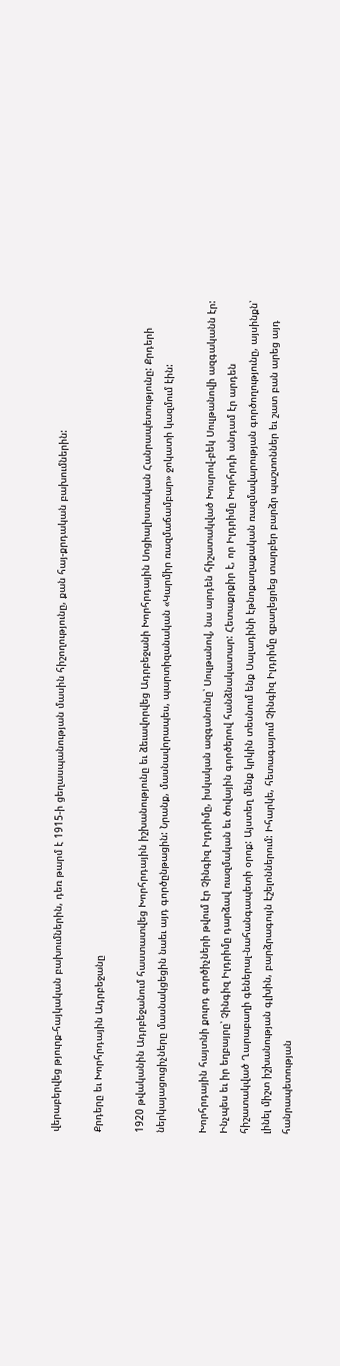վերաբերվեց թյուրք-հայկական բախումներին, դեռ թարմ է 1915-ի ցեղասպանության մասին հիշողությունը, քան հայ-քրդական բախումներին:

Քրդերը եւ Խորհրդային Ադրբեջանը

1920 թվականին Ադրբեջանում հաստատվեց Խորհրդային իշխանությունը եւ ձեւավորվեց Ադրբեջանի Խորհրդային Սոցիալիստական Հանրապետությունը: Քրդերի ներկայացուցիչները մասնակցեցին նաեւ այդ գործընթացին: Նրանք, մասնավորապես, պարտիզանական «Կարմիր ռազմաճամբար» ջոկատի կազմում էին:

Խորհրդային հայտնի քուրդ գործիչների թվում էր Չինգիզ Իլդրիմը, իսկական ազգանունը՝ Սուլթանով, նա արդեն հիշատակված Խոսրով-բեկ Սուլթանովի ազգականն էր: Ինչպես եւ իր եղբայրը՝ Չինգիզ Իլդրիմը դարձավ ռազմական եւ ծովային գործերով հանձնակատար: Հետաքրքիր է, որ Իլդրիմը Խորհրդի անդամ էր արդեն հիշատակված Ղարաբաղի գեներալ-նահանգապետի օրոք: Այստեղ մենք կրկին տեսնում ենք Սալադինի էթնոքաղաքական ռազմավարության գործողությունը, այսինքն՝ լինել միշտ իշխանության գլխին, բարձրագույն էշելոններում: Իհարկե, հետագայում Չինգիզ Իլդրիմը զբաղեցրեց տարբեր բարձր պաշտոններ եւ շատ բան արեց այդ հանրապետության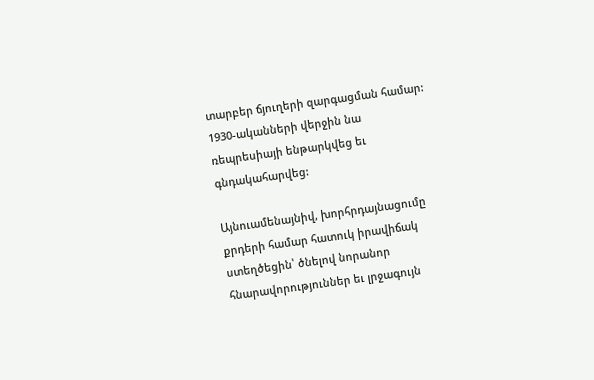տարբեր ճյուղերի զարգացման համար: 1930-ականների վերջին նա ռեպրեսիայի ենթարկվեց եւ գնդակահարվեց:

Այնուամենայնիվ, խորհրդայնացումը քրդերի համար հատուկ իրավիճակ ստեղծեցին՝ ծնելով նորանոր հնարավորություններ եւ լրջագույն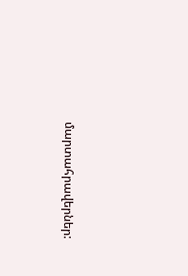մարտահրավերներ: